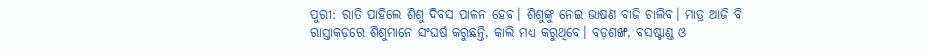ପୁରୀ: ରାତି ପାହିଲେ ଶିଶୁ ଦିବସ ପାଳନ ହେବ। ଶିଶୁଙ୍କୁ ନେଇ ଭାଷଣ ବାଜି ଚାଲିବ। ମାତ୍ର ଆଜି ବି ରାସ୍ତାକଡ଼ରେ ଶିଶୁମାନେ ସଂଘର୍ଷ କରୁଛନ୍ତି, କାଲି ମଧ୍ୟ କରୁଥିବେ। ବଡ଼ଶଙ୍ଖ, ବସଷ୍ଟାଣ୍ଡ ଓ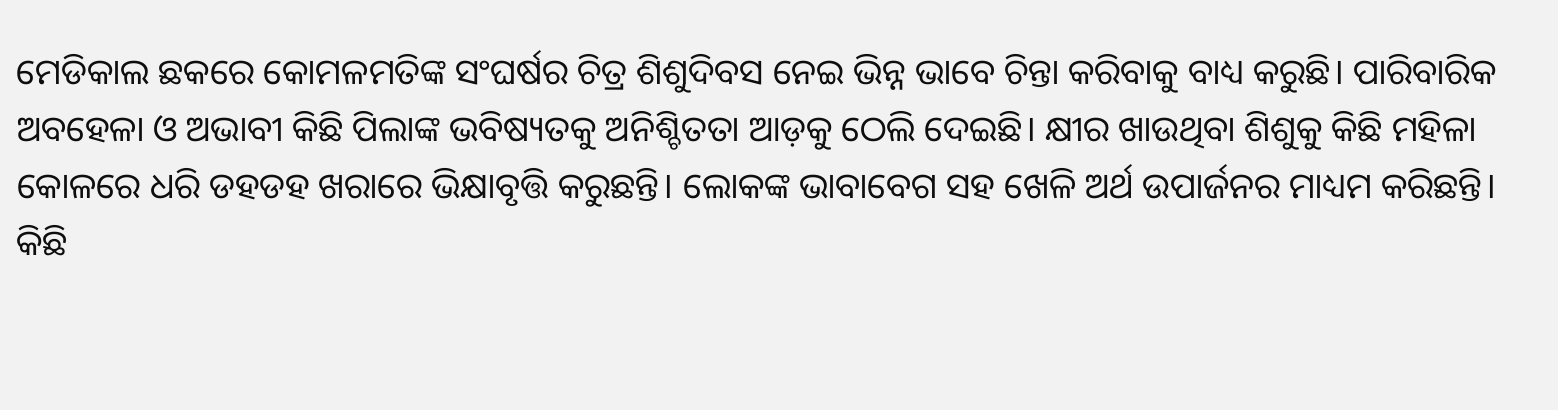ମେଡିକାଲ ଛକରେ କୋମଳମତିଙ୍କ ସଂଘର୍ଷର ଚିତ୍ର ଶିଶୁଦିବସ ନେଇ ଭିନ୍ନ ଭାବେ ଚିନ୍ତା କରିବାକୁ ବାଧ୍ୟ କରୁଛି। ପାରିବାରିକ ଅବହେଳା ଓ ଅଭାବୀ କିଛି ପିଲାଙ୍କ ଭବିଷ୍ୟତକୁ ଅନିଶ୍ଚିତତା ଆଡ଼କୁ ଠେଲି ଦେଇଛି। କ୍ଷୀର ଖାଉଥିବା ଶିଶୁକୁ କିଛି ମହିଳା କୋଳରେ ଧରି ଡହଡହ ଖରାରେ ଭିକ୍ଷାବୃତ୍ତି କରୁଛନ୍ତି। ଲୋକଙ୍କ ଭାବାବେଗ ସହ ଖେଳି ଅର୍ଥ ଉପାର୍ଜନର ମାଧ୍ୟମ କରିଛନ୍ତି। କିଛି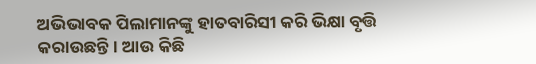ଅଭିଭାବକ ପିଲାମାନଙ୍କୁ ହାତବାରିସୀ କରି ଭିକ୍ଷା ବୃତ୍ତି କରାଉଛନ୍ତି। ଆଉ କିଛି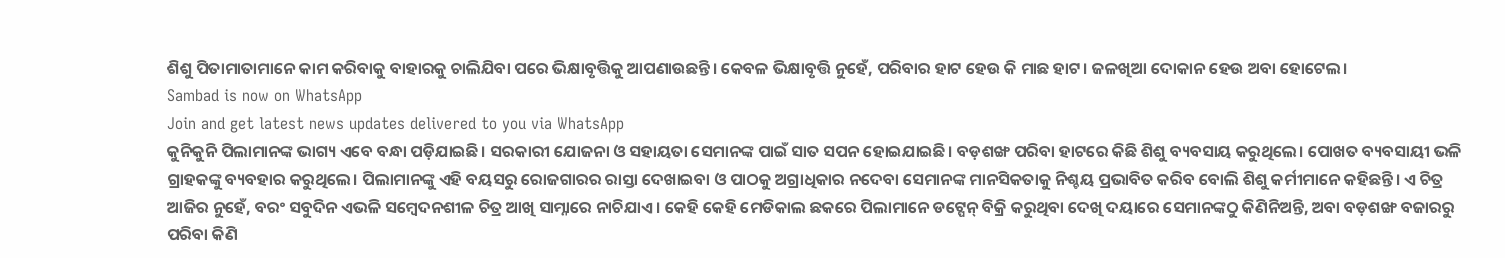ଶିଶୁ ପିତାମାତାମାନେ କାମ କରିବାକୁ ବାହାରକୁ ଚାଲିଯିବା ପରେ ଭିକ୍ଷାବୃତ୍ତିକୁ ଆପଣାଉଛନ୍ତି। କେବଳ ଭିକ୍ଷାବୃତ୍ତି ନୁହେଁ, ପରିବାର ହାଟ ହେଉ କି ମାଛ ହାଟ। ଜଳଖିଆ ଦୋକାନ ହେଉ ଅବା ହୋଟେଲ।
Sambad is now on WhatsApp
Join and get latest news updates delivered to you via WhatsApp
କୁନିକୁନି ପିଲାମାନଙ୍କ ଭାଗ୍ୟ ଏବେ ବନ୍ଧା ପଡ଼ିଯାଇଛି। ସରକାରୀ ଯୋଜନା ଓ ସହାୟତା ସେମାନଙ୍କ ପାଇଁ ସାତ ସପନ ହୋଇଯାଇଛି। ବଡ଼ଶଙ୍ଖ ପରିବା ହାଟରେ କିଛି ଶିଶୁ ବ୍ୟବସାୟ କରୁଥିଲେ। ପୋଖତ ବ୍ୟବସାୟୀ ଭଳି ଗ୍ରାହକଙ୍କୁ ବ୍ୟବହାର କରୁଥିଲେ। ପିଲାମାନଙ୍କୁ ଏହି ବୟସରୁ ରୋଜଗାରର ରାସ୍ତା ଦେଖାଇବା ଓ ପାଠକୁ ଅଗ୍ରାଧିକାର ନଦେବା ସେମାନଙ୍କ ମାନସିକତାକୁ ନିଶ୍ଚୟ ପ୍ରଭାବିତ କରିବ ବୋଲି ଶିଶୁ କର୍ମୀମାନେ କହିଛନ୍ତି। ଏ ଚିତ୍ର ଆଜିର ନୁହେଁ, ବରଂ ସବୁଦିନ ଏଭଳି ସମ୍ବେଦନଶୀଳ ଚିତ୍ର ଆଖି ସାମ୍ନାରେ ନାଚିଯାଏ। କେହି କେହି ମେଡିକାଲ ଛକରେ ପିଲାମାନେ ଡଟ୍ପେନ୍ ବିକ୍ରି କରୁଥିବା ଦେଖି ଦୟାରେ ସେମାନଙ୍କଠୁ କିଣିନିଅନ୍ତି, ଅବା ବଡ଼ଶଙ୍ଖ ବଜାରରୁ ପରିବା କିଣି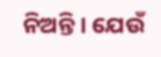ନିଅନ୍ତି। ଯେଉଁ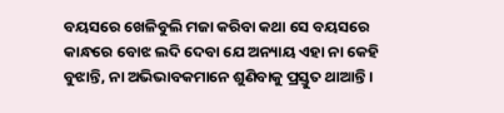ବୟସରେ ଖେଳିବୁଲି ମଜା କରିବା କଥା ସେ ବୟସରେ କାନ୍ଧରେ ବୋଝ ଲଦି ଦେବା ଯେ ଅନ୍ୟାୟ ଏହା ନା କେହି ବୁଝାନ୍ତି, ନା ଅଭିଭାବକମାନେ ଶୁଣିବାକୁ ପ୍ରସ୍ତୁତ ଥାଆନ୍ତି।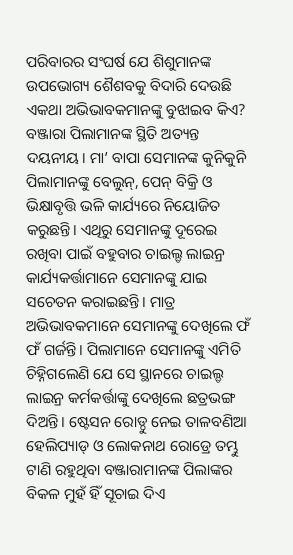ପରିବାରର ସଂଘର୍ଷ ଯେ ଶିଶୁମାନଙ୍କ ଉପଭୋଗ୍ୟ ଶୈଶବକୁ ବିଦାରି ଦେଉଛି ଏକଥା ଅଭିଭାବକମାନଙ୍କୁ ବୁଝାଇବ କିଏ?
ବଞ୍ଜାରା ପିଲାମାନଙ୍କ ସ୍ଥିତି ଅତ୍ୟନ୍ତ ଦୟନୀୟ। ମା’ ବାପା ସେମାନଙ୍କ କୁନିକୁନି ପିଲାମାନଙ୍କୁ ବେଲୁନ୍, ପେନ୍ ବିକ୍ରି ଓ ଭିକ୍ଷାବୃତ୍ତି ଭଳି କାର୍ଯ୍ୟରେ ନିୟୋଜିତ କରୁଛନ୍ତି। ଏଥିରୁ ସେମାନଙ୍କୁ ଦୂରେଇ ରଖିବା ପାଇଁ ବହୁବାର ଚାଇଲ୍ଡ ଲାଇନ୍ର କାର୍ଯ୍ୟକର୍ତ୍ତାମାନେ ସେମାନଙ୍କୁ ଯାଇ ସଚେତନ କରାଇଛନ୍ତି। ମାତ୍ର ଅଭିଭାବକମାନେ ସେମାନଙ୍କୁ ଦେଖିଲେ ଫଁ ଫଁ ଗର୍ଜନ୍ତି। ପିଲାମାନେ ସେମାନଙ୍କୁ ଏମିତି ଚିହ୍ନିଗଲେଣି ଯେ ସେ ସ୍ଥାନରେ ଚାଇଲ୍ଡ ଲାଇନ୍ର କର୍ମକର୍ତ୍ତାଙ୍କୁ ଦେଖିଲେ ଛତ୍ରଭଙ୍ଗ ଦିଅନ୍ତି। ଷ୍ଟେସନ ରୋଡ୍ଠୁ ନେଇ ତାଳବଣିଆ ହେଲିପ୍ୟାଡ୍ ଓ ଲୋକନାଥ ରୋଡ୍ରେ ତମ୍ଭୁ ଟାଣି ରହୁଥିବା ବଞ୍ଜାରାମାନଙ୍କ ପିଲାଙ୍କର ବିକଳ ମୁହଁ ହିଁ ସୂଚାଇ ଦିଏ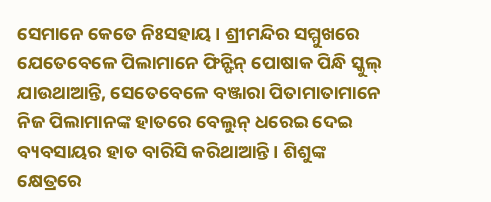ସେମାନେ କେତେ ନିଃସହାୟ। ଶ୍ରୀମନ୍ଦିର ସମ୍ମୁଖରେ ଯେତେବେଳେ ପିଲାମାନେ ଫିନ୍ଫିନ୍ ପୋଷାକ ପିନ୍ଧି ସ୍କୁଲ୍ ଯାଉଥାଆନ୍ତି, ସେତେବେଳେ ବଞ୍ଜାରା ପିତାମାତାମାନେ ନିଜ ପିଲାମାନଙ୍କ ହାତରେ ବେଲୁନ୍ ଧରେଇ ଦେଇ ବ୍ୟବସାୟର ହାତ ବାରିସି କରିଥାଆନ୍ତି। ଶିଶୁଙ୍କ କ୍ଷେତ୍ରରେ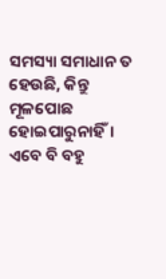ସମସ୍ୟା ସମାଧାନ ତ ହେଉଛି, କିନ୍ତୁ ମୂଳପୋଛ ହୋଇପାରୁନାହିଁ। ଏବେ ବି ବହୁ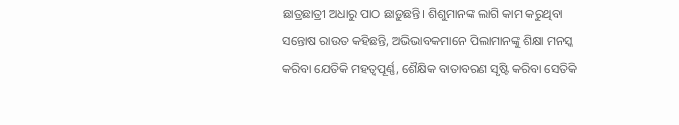ଛାତ୍ରଛାତ୍ରୀ ଅଧାରୁ ପାଠ ଛାଡ଼ୁଛନ୍ତି। ଶିଶୁମାନଙ୍କ ଲାଗି କାମ କରୁଥିବା ସନ୍ତୋଷ ରାଉତ କହିଛନ୍ତି, ଅଭିଭାବକମାନେ ପିଲାମାନଙ୍କୁ ଶିକ୍ଷା ମନସ୍କ କରିବା ଯେତିକି ମହତ୍ବପୂର୍ଣ୍ଣ, ଶୈକ୍ଷିକ ବାତାବରଣ ସୃଷ୍ଟି କରିବା ସେତିକି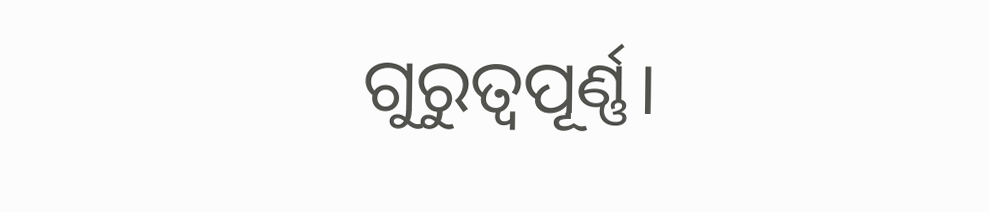ଗୁରୁତ୍ବପୂର୍ଣ୍ଣ।